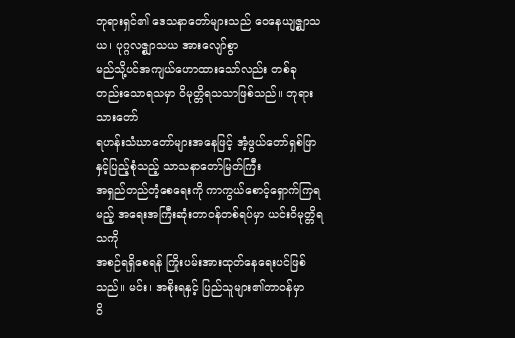ဘုရားရှင်၏ ဒေသနာတော်များသည် ဝေနေယျဇ္စျာသယ၊ ပုဂ္ဂလဇ္စျာသယ အားလျော်စွာ
မည်သို့ပင်အကျယ်ဟောထားသော်လည်း တစ်ခုတည်းသောရသမှာ ဝိမုတ္တိရသသာဖြစ်သည်။ ဘုရားသားတော်
ရဟန်းသံဃာတော်များအနေဖြင့် အံ့ဖွယ်တော်ရှစ်ဖြာနှင့်ပြည့်စုံသည့် သာသနာတော်မြတ်ကြီး
အရှည်တည်တံ့စေရေးကို ကာကွယ်စောင့်ရှောက်ကြရမည့် အရေးအကြီးဆုံးတာဝန်တစ်ရပ်မှာ ယင်းဝိမုတ္တိရသကို
အစဉ်ရရှိစေရန် ကြိုးပမ်းအားထုတ်နေရေးပင်ဖြစ်သည်။ မင်း၊ အစိုးရနှင့် ပြည်သူများ၏တာဝန်မှာ
ဝိ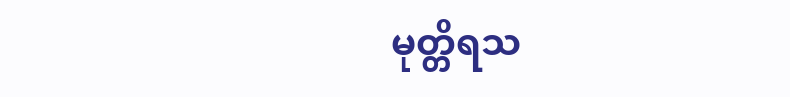မုတ္တိရသ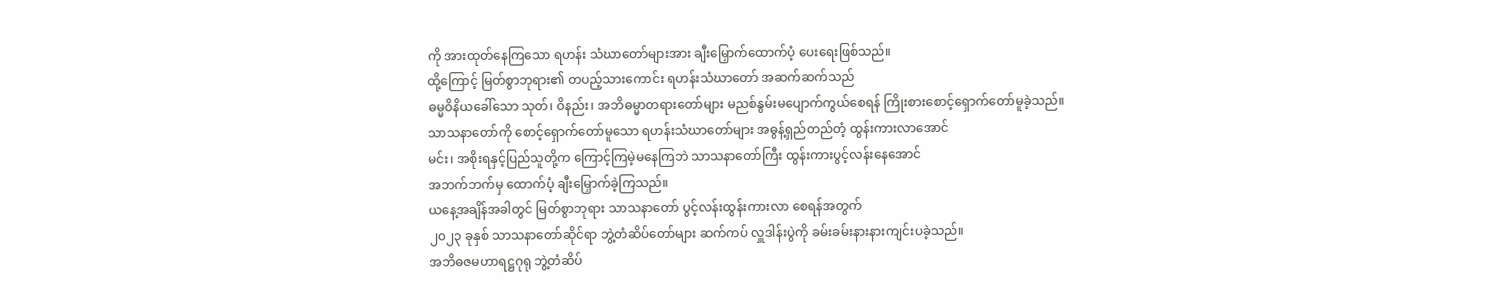ကို အားထုတ်နေကြသော ရဟန်း သံဃာတော်များအား ချီးမြှောက်ထောက်ပံ့ ပေးရေးဖြစ်သည်။
ထို့ကြောင့် မြတ်စွာဘုရား၏ တပည့်သားကောင်း ရဟန်းသံဃာတော် အဆက်ဆက်သည်
ဓမ္မဝိနိယခေါ်သော သုတ်၊ ဝိနည်း၊ အဘိဓမ္မာတရားတော်များ မညစ်နွမ်းမပျောက်ကွယ်စေရန် ကြိုးစားစောင့်ရှောက်တော်မူခဲ့သည်။
သာသနာတော်ကို စောင့်ရှောက်တော်မူသော ရဟန်းသံဃာတော်များ အဓွန့်ရှည်တည်တံ့ ထွန်းကားလာအောင်
မင်း၊ အစိုးရနှင့်ပြည်သူတို့က ကြောင့်ကြမဲ့မနေကြဘဲ သာသနာတော်ကြီး ထွန်းကားပွင့်လန်းနေအောင်
အဘက်ဘက်မှ ထောက်ပံ့ ချီးမြှောက်ခဲ့ကြသည်။
ယနေ့အချိန်အခါတွင် မြတ်စွာဘုရား သာသနာတော် ပွင့်လန်းထွန်းကားလာ စေရန်အတွက်
၂၀၂၃ ခုနှစ် သာသနာတော်ဆိုင်ရာ ဘွဲ့တံဆိပ်တော်များ ဆက်ကပ် လှူဒါန်းပွဲကို ခမ်းခမ်းနားနားကျင်းပခဲ့သည်။
အဘိဓဇမဟာရဋ္ဌဂုရု ဘွဲ့တံဆိပ်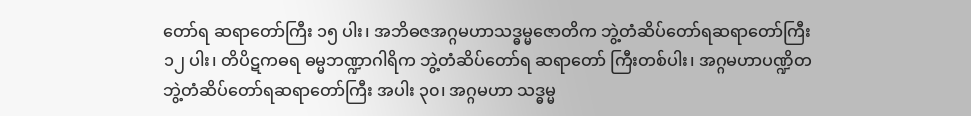တော်ရ ဆရာတော်ကြီး ၁၅ ပါး၊ အဘိဓဇအဂ္ဂမဟာသဒ္ဓမ္မဇောတိက ဘွဲ့တံဆိပ်တော်ရဆရာတော်ကြီး
၁၂ ပါး၊ တိပိဋကဓရ ဓမ္မဘဏ္ဍာဂါရိက ဘွဲ့တံဆိပ်တော်ရ ဆရာတော် ကြီးတစ်ပါး၊ အဂ္ဂမဟာပဏ္ဍိတ
ဘွဲ့တံဆိပ်တော်ရဆရာတော်ကြီး အပါး ၃၀၊ အဂ္ဂမဟာ သဒ္ဓမ္မ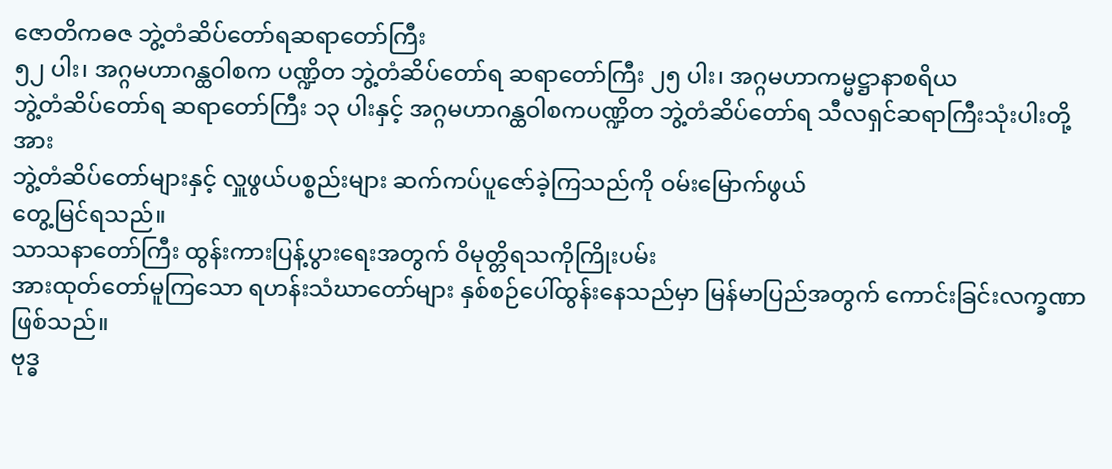ဇောတိကဓဇ ဘွဲ့တံဆိပ်တော်ရဆရာတော်ကြီး
၅၂ ပါး၊ အဂ္ဂမဟာဂန္ထဝါစက ပဏ္ဍိတ ဘွဲ့တံဆိပ်တော်ရ ဆရာတော်ကြီး ၂၅ ပါး၊ အဂ္ဂမဟာကမ္မဋ္ဌာနာစရိယ
ဘွဲ့တံဆိပ်တော်ရ ဆရာတော်ကြီး ၁၃ ပါးနှင့် အဂ္ဂမဟာဂန္ထဝါစကပဏ္ဍိတ ဘွဲ့တံဆိပ်တော်ရ သီလရှင်ဆရာကြီးသုံးပါးတို့အား
ဘွဲ့တံဆိပ်တော်များနှင့် လှူဖွယ်ပစ္စည်းများ ဆက်ကပ်ပူဇော်ခဲ့ကြသည်ကို ဝမ်းမြောက်ဖွယ်
တွေ့မြင်ရသည်။
သာသနာတော်ကြီး ထွန်းကားပြန့်ပွားရေးအတွက် ဝိမုတ္တိရသကိုကြိုးပမ်း
အားထုတ်တော်မူကြသော ရဟန်းသံဃာတော်များ နှစ်စဉ်ပေါ်ထွန်းနေသည်မှာ မြန်မာပြည်အတွက် ကောင်းခြင်းလက္ခဏာဖြစ်သည်။
ဗုဒ္ဓ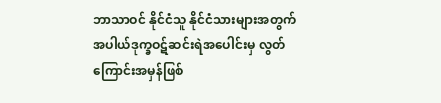ဘာသာဝင် နိုင်ငံသူ နိုင်ငံသားများအတွက် အပါယ်ဒုက္ခဝဋ်ဆင်းရဲအပေါင်းမှ လွတ်ကြောင်းအမှန်ဖြစ်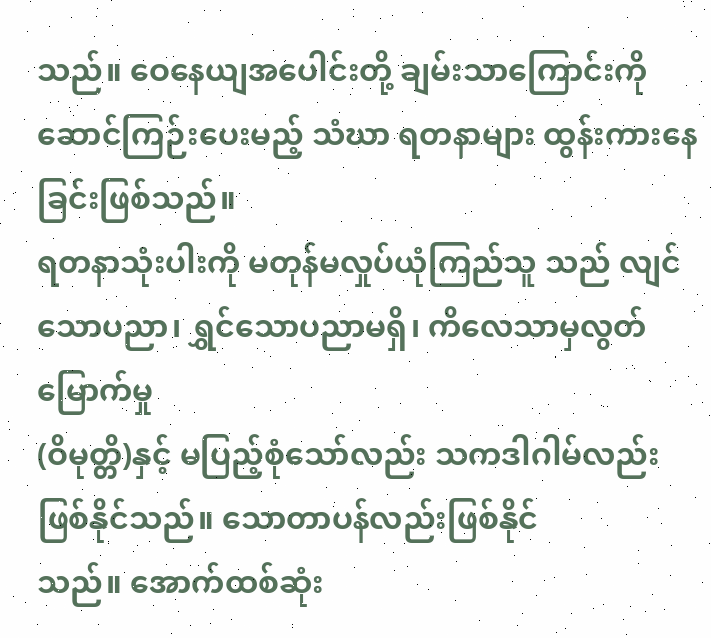သည်။ ဝေနေယျအပေါင်းတို့ ချမ်းသာကြောင်းကို ဆောင်ကြဉ်းပေးမည့် သံဃာ ရတနာများ ထွန်းကားနေခြင်းဖြစ်သည်။
ရတနာသုံးပါးကို မတုန်မလှုပ်ယုံကြည်သူ သည် လျင်သောပညာ၊ ရွှင်သောပညာမရှိ၊ ကိလေသာမှလွတ်မြောက်မှု
(ဝိမုတ္တိ)နှင့် မပြည့်စုံသော်လည်း သကဒါဂါမ်လည်းဖြစ်နိုင်သည်။ သောတာပန်လည်းဖြစ်နိုင်
သည်။ အောက်ထစ်ဆုံး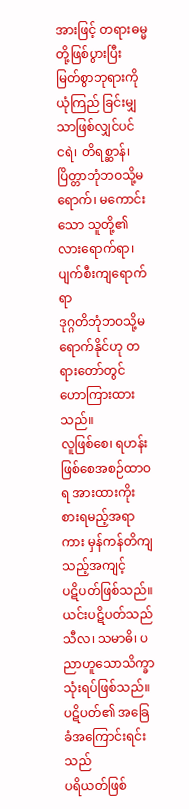အားဖြင့် တရားဓမ္မတို့ဖြစ်ပွားပြီး မြတ်စွာဘုရားကို ယုံကြည် ခြင်းမျှသာဖြစ်လျှင်ပင်
ငရဲ၊ တိရစ္ဆာန်၊ ပြိတ္တာဘုံဘဝသို့မရောက်၊ မကောင်းသော သူတို့၏ လားရောက်ရာ၊ ပျက်စီးကျရောက်ရာ
ဒုဂ္ဂတိဘုံဘဝသို့မရောက်နိုင်ဟု တရားတော်တွင် ဟောကြားထားသည်။
လူဖြစ်စေ၊ ရဟန်းဖြစ်စေအစဉ်ထာဝရ အားထားကိုးစားရမည့်အရာကား မှန်ကန်တိကျသည့်အကျင့်
ပဋိပတ်ဖြစ်သည်။ ယင်းပဋိပတ်သည် သီလ၊ သမာဓိ၊ ပညာဟူသောသိက္ခာသုံးရပ်ဖြစ်သည်။ ပဋိပတ်၏ အခြေခံအကြောင်းရင်းသည်
ပရိယတ်ဖြစ်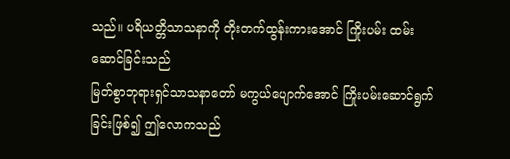သည်။ ပရိယတ္တိသာသနာကို တိုးတက်ထွန်းကားအောင် ကြိုးပမ်း ထမ်းဆောင်ခြင်းသည်
မြတ်စွာဘုရားရှင်သာသနာတော် မကွယ်ပျောက်အောင် ကြိုးပမ်းဆောင်ရွက်ခြင်းဖြစ်၍ ဤလောကသည်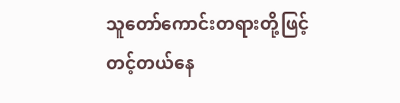သူတော်ကောင်းတရားတို့ဖြင့် တင့်တယ်နေ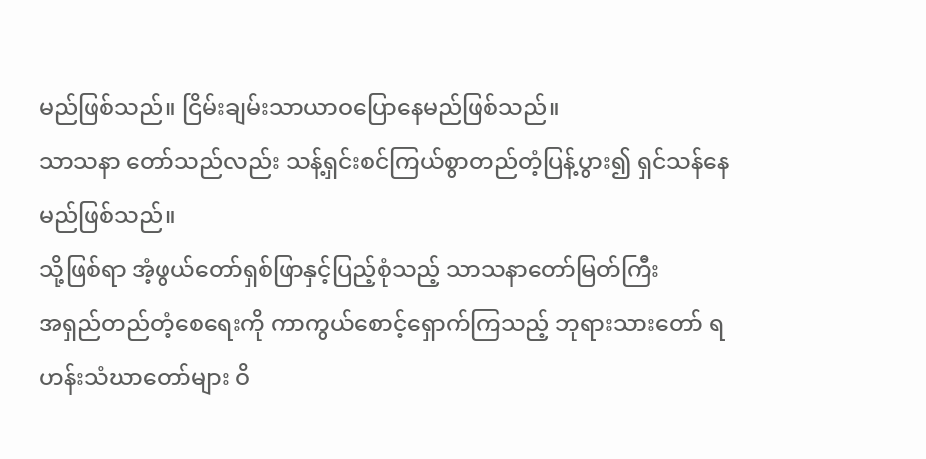မည်ဖြစ်သည်။ ငြိမ်းချမ်းသာယာဝပြောနေမည်ဖြစ်သည်။
သာသနာ တော်သည်လည်း သန့်ရှင်းစင်ကြယ်စွာတည်တံ့ပြန့်ပွား၍ ရှင်သန်နေမည်ဖြစ်သည်။
သို့ဖြစ်ရာ အံ့ဖွယ်တော်ရှစ်ဖြာနှင့်ပြည့်စုံသည့် သာသနာတော်မြတ်ကြီး
အရှည်တည်တံ့စေရေးကို ကာကွယ်စောင့်ရှောက်ကြသည့် ဘုရားသားတော် ရဟန်းသံဃာတော်များ ဝိ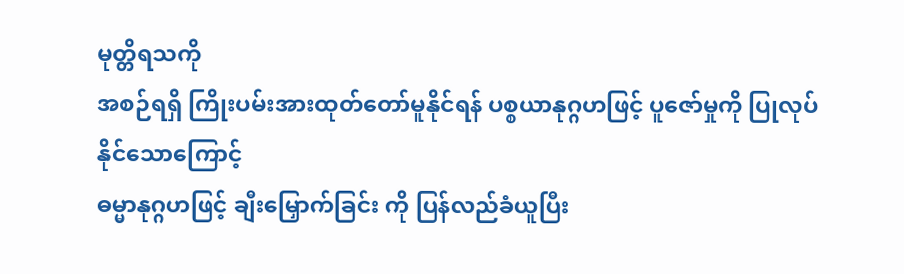မုတ္တိရသကို
အစဉ်ရရှိ ကြိုးပမ်းအားထုတ်တော်မူနိုင်ရန် ပစ္စယာနုဂ္ဂဟဖြင့် ပူဇော်မှုကို ပြုလုပ်နိုင်သောကြောင့်
ဓမ္မာနုဂ္ဂဟဖြင့် ချီးမြှောက်ခြင်း ကို ပြန်လည်ခံယူပြီး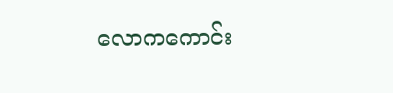လောကကောင်း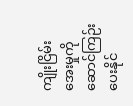ကျိုးငြိမ်းအေးမှုကို
ဆောင်ကြဉ်းပေးနိုင်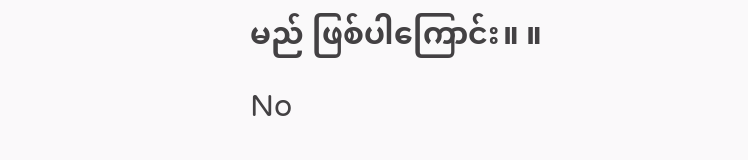မည် ဖြစ်ပါကြောင်း။ ။
No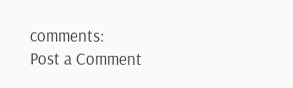comments:
Post a Comment